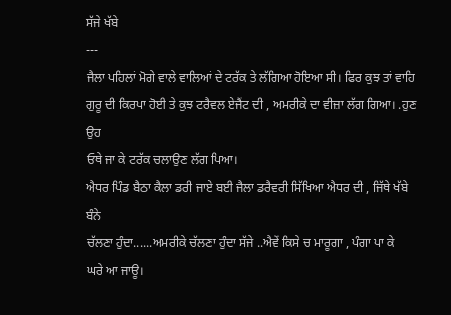ਸੱਜੇ ਖੱਬੇ
---
ਜੈਲਾ ਪਹਿਲਾਂ ਮੋਗੇ ਵਾਲੇ ਵਾਲਿਆਂ ਦੇ ਟਰੱਕ ਤੇ ਲੱਗਿਆ ਹੋਇਆ ਸੀ। ਫਿਰ ਕੁਝ ਤਾਂ ਵਾਹਿ
ਗੁਰੂ ਦੀ ਕਿਰਪਾ ਹੋਈ ਤੇ ਕੁਝ ਟਰੈਵਲ ਏਜੈਂਟ ਦੀ , ਅਮਰੀਕੇ ਦਾ ਵੀਜ਼ਾ ਲੱਗ ਗਿਆ। .ਹੁਣ ਉਹ
ਓਥੇ ਜਾ ਕੇ ਟਰੱਕ ਚਲਾਉਣ ਲੱਗ ਪਿਆ।
ਐਧਰ ਪਿੰਡ ਬੈਠਾ ਕੈਲਾ ਡਰੀ ਜਾਏ ਬਈ ਜੈਲਾ ਡਰੈਵਰੀ ਸਿੱਖਿਆ ਐਧਰ ਦੀ , ਜਿੱਥੇ ਖੱਬੇ ਬੰਨੇ
ਚੱਲਣਾ ਹੁੰਦਾ......ਅਮਰੀਕੇ ਚੱਲਣਾ ਹੁੰਦਾ ਸੱਜੇ ..ਐਵੇਂ ਕਿਸੇ ਚ ਮਾਰੂਗਾ , ਪੰਗਾ ਪਾ ਕੇ
ਘਰੇ ਆ ਜਾਊ।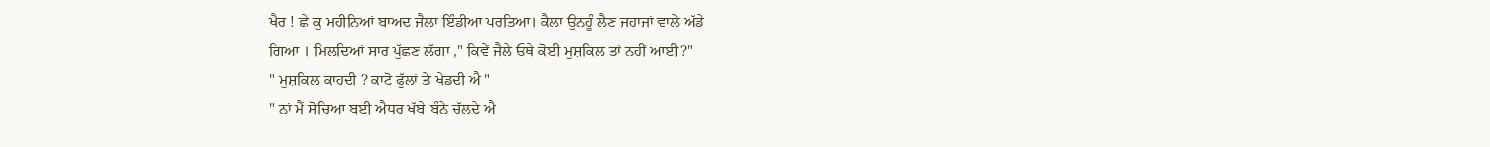ਖੈਰ ! ਛੇ ਕੁ ਮਹੀਨਿਆਂ ਬਾਅਦ ਜੈਲਾ ਇੰਡੀਆ ਪਰਤਿਆ। ਕੈਲਾ ਉਨਹੂੰ ਲੈਣ ਜਹਾਜਾਂ ਵਾਲੇ ਅੱਡੇ
ਗਿਆ । ਮਿਲਦਿਆਂ ਸਾਰ ਪੁੱਛਣ ਲੱਗਾ ," ਕਿਵੇਂ ਜੈਲੇ ਓਥੇ ਕੋਈ ਮੁਸ਼ਕਿਲ ਤਾਂ ਨਹੀਂ ਆਈ?"
" ਮੁਸ਼ਕਿਲ ਕਾਹਦੀ ? ਕਾਟੋ ਫੁੱਲਾਂ ਤੇ ਖੇਡਦੀ ਐ "
" ਨਾਂ ਮੈਂ ਸੋਚਿਆ ਬਈ ਐਧਰ ਖੱਬੇ ਬੰਨੇ ਚੱਲਦੇ ਐ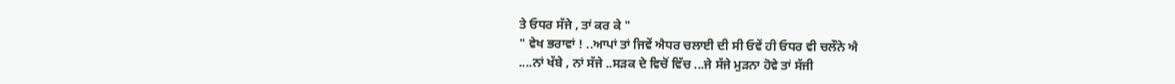ਤੇ ਓਧਰ ਸੱਜੇ , ਤਾਂ ਕਰ ਕੇ "
" ਵੇਖ ਭਰਾਵਾਂ ! ..ਆਪਾਂ ਤਾਂ ਜਿਵੇਂ ਐਧਰ ਚਲਾਈ ਦੀ ਸੀ ਓਵੇਂ ਹੀ ਓਧਰ ਵੀ ਚਲੌਨੇ ਐ
....ਨਾਂ ਖੱਬੇ , ਨਾਂ ਸੱਜੇ ..ਸੜਕ ਦੇ ਵਿਚੋਂ ਵਿੱਚ ...ਜੇ ਸੱਜੇ ਮੁੜਨਾ ਹੋਵੇ ਤਾਂ ਸੱਜੀ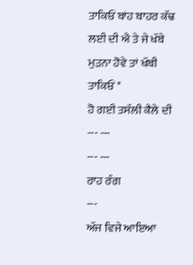ਤਾਕਿਓਂ ਬਾਂਹ ਬਾਹਰ ਕੱਢ ਲਈ ਦੀ ਐ ਤੇ ਜੇ ਖੱਬੇ ਮੁੜਨਾ ਹੋਵੇ ਤਾਂ ਖੱਬੀ ਤਾਕਿਓਂ "
ਹੋ ਗਈ ਤਸੱਲੀ ਕੈਲੇ ਦੀ
--- ---
--- ---
ਰਾਹ ਰੰਗ
---
ਅੱਜ ਵਿਜੇ ਆਇਆ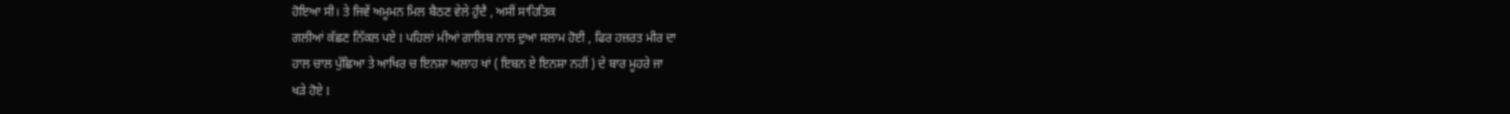ਹੋਇਆ ਸੀ। ਤੇ ਜਿਵੇਂ ਅਮੂਮਨ ਮਿਲ ਬੈਠਣ ਵੇਲੇ ਹੁੰਦੈ , ਅਸੀਂ ਸਾਹਿਤਿਕ
ਗਲੀਆਂ ਕੱਛਣ ਨਿੱਕਲ ਪਏ I ਪਹਿਲਾਂ ਮੀਆਂ ਗਾਲਿਬ ਨਾਲ ਦੁਆ ਸਲਾਮ ਹੋਈ , ਫਿਰ ਹਜ਼ਰਤ ਮੀਰ ਦਾ
ਹਾਲ ਚਾਲ ਪੁੱਛਿਆ ਤੇ ਆਖਿਰ ਚ ਇਨਸ਼ਾ ਅਲਾਹ ਖਾਂ ( ਇਬਨ ਏ ਇਨਸ਼ਾ ਨਹੀਂ ) ਦੇ ਬਾਰ ਮੂਹਰੇ ਜਾ
ਖੜੇ ਹੋਏ I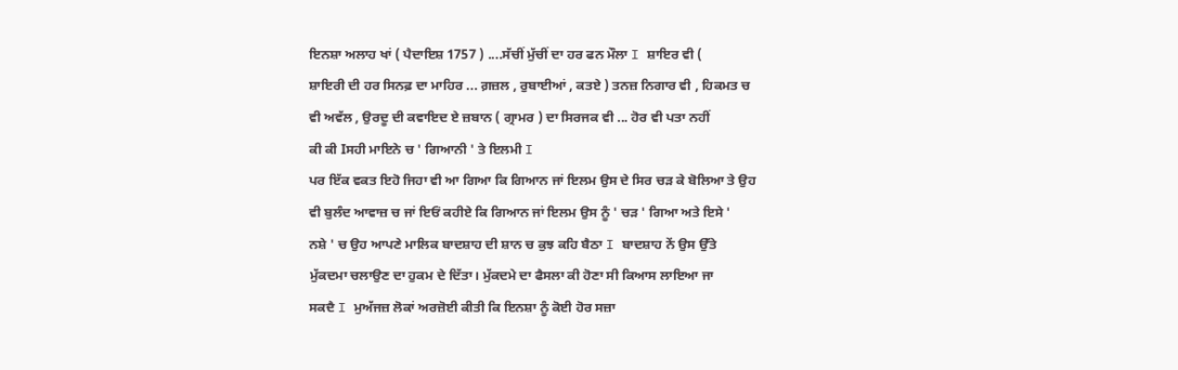ਇਨਸ਼ਾ ਅਲਾਹ ਖਾਂ ( ਪੈਦਾਇਸ਼ 1757 ) ....ਸੱਚੀਂ ਮੁੱਚੀਂ ਦਾ ਹਰ ਫਨ ਮੌਲਾ I ਸ਼ਾਇਰ ਵੀ (
ਸ਼ਾਇਰੀ ਦੀ ਹਰ ਸਿਨਫ਼ ਦਾ ਮਾਹਿਰ ... ਗ਼ਜ਼ਲ , ਰੁਬਾਈਆਂ , ਕਤਏ ) ਤਨਜ਼ ਨਿਗਾਰ ਵੀ , ਹਿਕਮਤ ਚ
ਵੀ ਅਵੱਲ , ਉਰਦੂ ਦੀ ਕਵਾਇਦ ਏ ਜ਼ਬਾਨ ( ਗ੍ਰਾਮਰ ) ਦਾ ਸਿਰਜਕ ਵੀ ... ਹੋਰ ਵੀ ਪਤਾ ਨਹੀਂ
ਕੀ ਕੀ Iਸਹੀ ਮਾਇਨੇ ਚ ' ਗਿਆਨੀ ' ਤੇ ਇਲਮੀ I
ਪਰ ਇੱਕ ਵਕਤ ਇਹੋ ਜਿਹਾ ਵੀ ਆ ਗਿਆ ਕਿ ਗਿਆਨ ਜਾਂ ਇਲਮ ਉਸ ਦੇ ਸਿਰ ਚੜ ਕੇ ਬੋਲਿਆ ਤੇ ਉਹ
ਵੀ ਬੁਲੰਦ ਆਵਾਜ਼ ਚ ਜਾਂ ਇਓਂ ਕਹੀਏ ਕਿ ਗਿਆਨ ਜਾਂ ਇਲਮ ਉਸ ਨੂੰ ' ਚੜ ' ਗਿਆ ਅਤੇ ਇਸੇ '
ਨਸ਼ੇ ' ਚ ਉਹ ਆਪਣੇ ਮਾਲਿਕ ਬਾਦਸ਼ਾਹ ਦੀ ਸ਼ਾਨ ਚ ਕੁਝ ਕਹਿ ਬੈਠਾ I ਬਾਦਸ਼ਾਹ ਨੇਂ ਉਸ ਉੱਤੇ
ਮੁੱਕਦਮਾ ਚਲਾਉਣ ਦਾ ਹੁਕਮ ਦੇ ਦਿੱਤਾ। ਮੁੱਕਦਮੇ ਦਾ ਫੈਸਲਾ ਕੀ ਹੋਣਾ ਸੀ ਕਿਆਸ ਲਾਇਆ ਜਾ
ਸਕਦੈ I ਮੁਅੱਜਜ਼ ਲੋਕਾਂ ਅਰਜ਼ੋਈ ਕੀਤੀ ਕਿ ਇਨਸ਼ਾ ਨੂੰ ਕੋਈ ਹੋਰ ਸਜ਼ਾ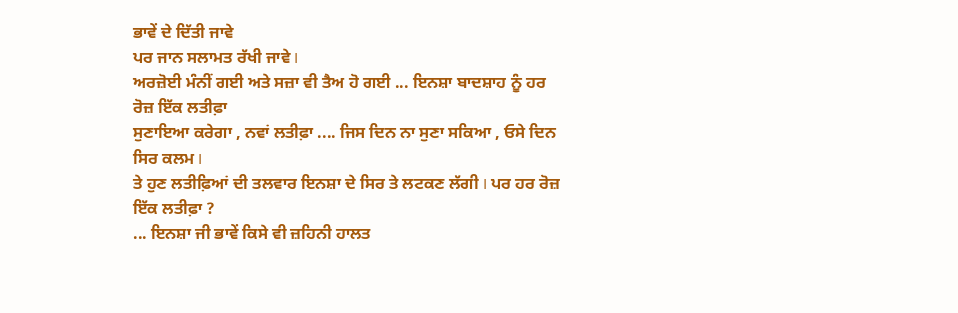ਭਾਵੇਂ ਦੇ ਦਿੱਤੀ ਜਾਵੇ
ਪਰ ਜਾਨ ਸਲਾਮਤ ਰੱਖੀ ਜਾਵੇ I
ਅਰਜ਼ੋਈ ਮੰਨੀਂ ਗਈ ਅਤੇ ਸਜ਼ਾ ਵੀ ਤੈਅ ਹੋ ਗਈ ... ਇਨਸ਼ਾ ਬਾਦਸ਼ਾਹ ਨੂੰ ਹਰ ਰੋਜ਼ ਇੱਕ ਲਤੀਫ਼ਾ
ਸੁਣਾਇਆ ਕਰੇਗਾ , ਨਵਾਂ ਲਤੀਫ਼ਾ .... ਜਿਸ ਦਿਨ ਨਾ ਸੁਣਾ ਸਕਿਆ , ਓਸੇ ਦਿਨ ਸਿਰ ਕਲਮ I
ਤੇ ਹੁਣ ਲਤੀਫ਼ਿਆਂ ਦੀ ਤਲਵਾਰ ਇਨਸ਼ਾ ਦੇ ਸਿਰ ਤੇ ਲਟਕਣ ਲੱਗੀ I ਪਰ ਹਰ ਰੋਜ਼ ਇੱਕ ਲਤੀਫ਼ਾ ?
... ਇਨਸ਼ਾ ਜੀ ਭਾਵੇਂ ਕਿਸੇ ਵੀ ਜ਼ਹਿਨੀ ਹਾਲਤ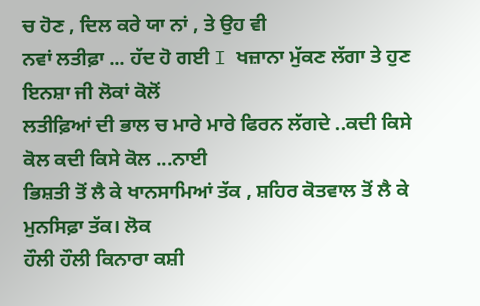ਚ ਹੋਣ , ਦਿਲ ਕਰੇ ਯਾ ਨਾਂ , ਤੇ ਉਹ ਵੀ
ਨਵਾਂ ਲਤੀਫ਼ਾ ... ਹੱਦ ਹੋ ਗਈ I ਖਜ਼ਾਨਾ ਮੁੱਕਣ ਲੱਗਾ ਤੇ ਹੁਣ ਇਨਸ਼ਾ ਜੀ ਲੋਕਾਂ ਕੋਲੋਂ
ਲਤੀਫ਼ਿਆਂ ਦੀ ਭਾਲ ਚ ਮਾਰੇ ਮਾਰੇ ਫਿਰਨ ਲੱਗਦੇ ..ਕਦੀ ਕਿਸੇ ਕੋਲ ਕਦੀ ਕਿਸੇ ਕੋਲ ...ਨਾਈ
ਭਿਸ਼ਤੀ ਤੋਂ ਲੈ ਕੇ ਖਾਨਸਾਮਿਆਂ ਤੱਕ , ਸ਼ਹਿਰ ਕੋਤਵਾਲ ਤੋਂ ਲੈ ਕੇ ਮੁਨਸਿਫ਼ਾ ਤੱਕ। ਲੋਕ
ਹੌਲੀ ਹੌਲੀ ਕਿਨਾਰਾ ਕਸ਼ੀ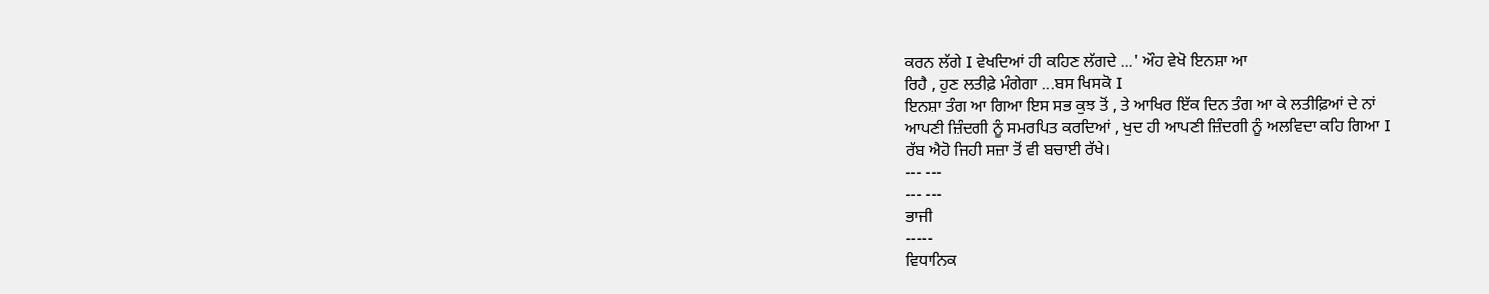ਕਰਨ ਲੱਗੇ I ਵੇਖਦਿਆਂ ਹੀ ਕਹਿਣ ਲੱਗਦੇ ...' ਔਹ ਵੇਖੋ ਇਨਸ਼ਾ ਆ
ਰਿਹੈ , ਹੁਣ ਲਤੀਫ਼ੇ ਮੰਗੇਗਾ ...ਬਸ ਖਿਸਕੋ I
ਇਨਸ਼ਾ ਤੰਗ ਆ ਗਿਆ ਇਸ ਸਭ ਕੁਝ ਤੋਂ , ਤੇ ਆਖਿਰ ਇੱਕ ਦਿਨ ਤੰਗ ਆ ਕੇ ਲਤੀਫ਼ਿਆਂ ਦੇ ਨਾਂ
ਆਪਣੀ ਜ਼ਿੰਦਗੀ ਨੂੰ ਸਮਰਪਿਤ ਕਰਦਿਆਂ , ਖੁਦ ਹੀ ਆਪਣੀ ਜ਼ਿੰਦਗੀ ਨੂੰ ਅਲਵਿਦਾ ਕਹਿ ਗਿਆ I
ਰੱਬ ਐਹੋ ਜਿਹੀ ਸਜ਼ਾ ਤੋਂ ਵੀ ਬਚਾਈ ਰੱਖੇ।
--- ---
--- ---
ਭਾਜੀ
-----
ਵਿਧਾਨਿਕ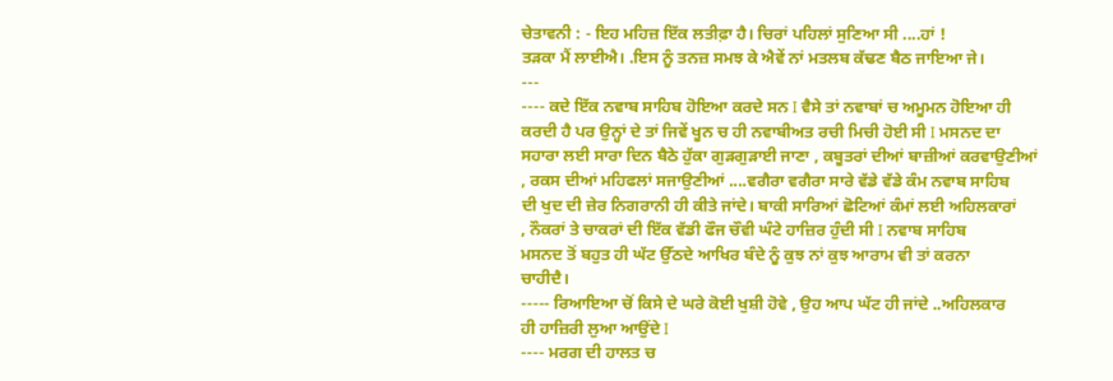ਚੇਤਾਵਨੀ : - ਇਹ ਮਹਿਜ਼ ਇੱਕ ਲਤੀਫ਼ਾ ਹੈ। ਚਿਰਾਂ ਪਹਿਲਾਂ ਸੁਣਿਆ ਸੀ ....ਹਾਂ !
ਤੜਕਾ ਮੈਂ ਲਾਈਐ। .ਇਸ ਨੂੰ ਤਨਜ਼ ਸਮਝ ਕੇ ਐਵੇਂ ਨਾਂ ਮਤਲਬ ਕੱਢਣ ਬੈਠ ਜਾਇਆ ਜੇ।
---
---- ਕਦੇ ਇੱਕ ਨਵਾਬ ਸਾਹਿਬ ਹੋਇਆ ਕਰਦੇ ਸਨ I ਵੈਸੇ ਤਾਂ ਨਵਾਬਾਂ ਚ ਅਮੂਮਨ ਹੋਇਆ ਹੀ
ਕਰਦੀ ਹੈ ਪਰ ਉਨ੍ਹਾਂ ਦੇ ਤਾਂ ਜਿਵੇਂ ਖੂਨ ਚ ਹੀ ਨਵਾਬੀਅਤ ਰਚੀ ਮਿਚੀ ਹੋਈ ਸੀ I ਮਸਨਦ ਦਾ
ਸਹਾਰਾ ਲਈ ਸਾਰਾ ਦਿਨ ਬੈਠੇ ਹੁੱਕਾ ਗੁੜਗੁੜਾਈ ਜਾਣਾ , ਕਬੂਤਰਾਂ ਦੀਆਂ ਬਾਜ਼ੀਆਂ ਕਰਵਾਉਣੀਆਂ
, ਰਕਸ ਦੀਆਂ ਮਹਿਫਲਾਂ ਸਜਾਉਣੀਆਂ ....ਵਗੈਰਾ ਵਗੈਰਾ ਸਾਰੇ ਵੱਡੇ ਵੱਡੇ ਕੰਮ ਨਵਾਬ ਸਾਹਿਬ
ਦੀ ਖੁਦ ਦੀ ਜ਼ੇਰ ਨਿਗਰਾਨੀ ਹੀ ਕੀਤੇ ਜਾਂਦੇ। ਬਾਕੀ ਸਾਰਿਆਂ ਛੋਟਿਆਂ ਕੰਮਾਂ ਲਈ ਅਹਿਲਕਾਰਾਂ
, ਨੌਕਰਾਂ ਤੇ ਚਾਕਰਾਂ ਦੀ ਇੱਕ ਵੱਡੀ ਫੌਜ ਚੌਵੀ ਘੰਟੇ ਹਾਜ਼ਿਰ ਹੁੰਦੀ ਸੀ I ਨਵਾਬ ਸਾਹਿਬ
ਮਸਨਦ ਤੋਂ ਬਹੁਤ ਹੀ ਘੱਟ ਉੱਠਦੇ ਆਖਿਰ ਬੰਦੇ ਨੂੰ ਕੁਝ ਨਾਂ ਕੁਝ ਆਰਾਮ ਵੀ ਤਾਂ ਕਰਨਾ
ਚਾਹੀਦੈ।
----- ਰਿਆਇਆ ਚੋਂ ਕਿਸੇ ਦੇ ਘਰੇ ਕੋਈ ਖੁਸ਼ੀ ਹੋਵੇ , ਉਹ ਆਪ ਘੱਟ ਹੀ ਜਾਂਦੇ ..ਅਹਿਲਕਾਰ
ਹੀ ਹਾਜ਼ਿਰੀ ਲੁਆ ਆਉਂਦੇ I
---- ਮਰਗ ਦੀ ਹਾਲਤ ਚ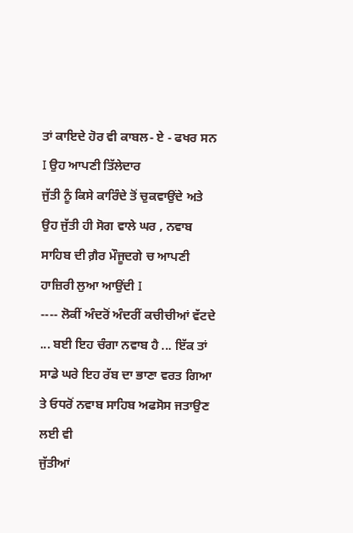ਤਾਂ ਕਾਇਦੇ ਹੋਰ ਵੀ ਕਾਬਲ- ਏ - ਫਖਰ ਸਨ I ਉਹ ਆਪਣੀ ਤਿੱਲੇਦਾਰ
ਜੁੱਤੀ ਨੂੰ ਕਿਸੇ ਕਾਰਿੰਦੇ ਤੋਂ ਚੁਕਵਾਉਂਦੇ ਅਤੇ ਉਹ ਜੁੱਤੀ ਹੀ ਸੋਗ ਵਾਲੇ ਘਰ , ਨਵਾਬ
ਸਾਹਿਬ ਦੀ ਗ਼ੈਰ ਮੌਜੂਦਗੇ ਚ ਆਪਣੀ ਹਾਜ਼ਿਰੀ ਲੁਆ ਆਉਂਦੀ I
---- ਲੋਕੀਂ ਅੰਦਰੋਂ ਅੰਦਰੀਂ ਕਚੀਚੀਆਂ ਵੱਟਦੇ ... ਬਈ ਇਹ ਚੰਗਾ ਨਵਾਬ ਹੈ ... ਇੱਕ ਤਾਂ
ਸਾਡੇ ਘਰੇ ਇਹ ਰੱਬ ਦਾ ਭਾਣਾ ਵਰਤ ਗਿਆ ਤੇ ਓਧਰੋਂ ਨਵਾਬ ਸਾਹਿਬ ਅਫਸੋਸ ਜਤਾਉਣ ਲਈ ਵੀ
ਜੁੱਤੀਆਂ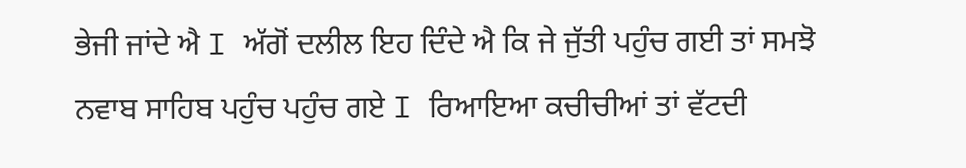ਭੇਜੀ ਜਾਂਦੇ ਐ I ਅੱਗੋਂ ਦਲੀਲ ਇਹ ਦਿੰਦੇ ਐ ਕਿ ਜੇ ਜੁੱਤੀ ਪਹੁੰਚ ਗਈ ਤਾਂ ਸਮਝੋ
ਨਵਾਬ ਸਾਹਿਬ ਪਹੁੰਚ ਪਹੁੰਚ ਗਏ I ਰਿਆਇਆ ਕਚੀਚੀਆਂ ਤਾਂ ਵੱਟਦੀ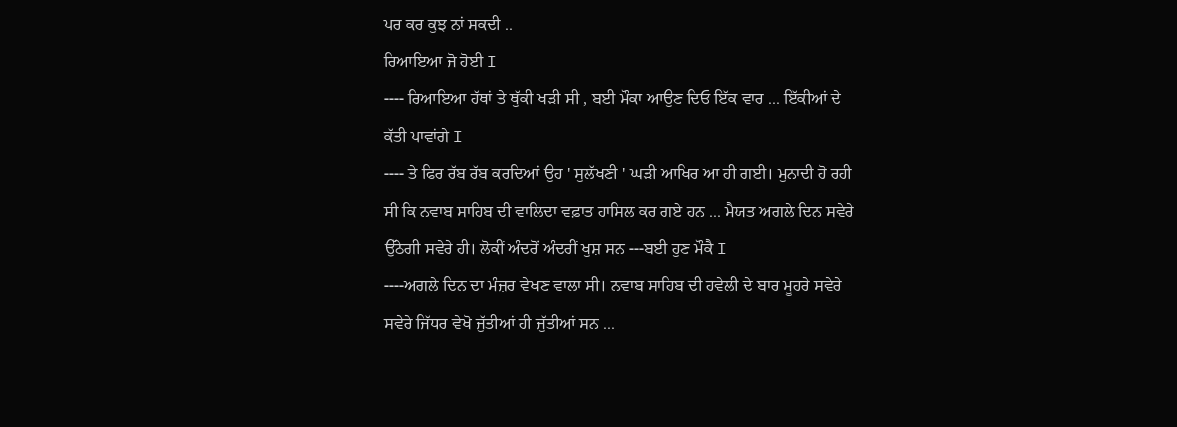ਪਰ ਕਰ ਕੁਝ ਨਾਂ ਸਕਦੀ ..
ਰਿਆਇਆ ਜੋ ਹੋਈ I
---- ਰਿਆਇਆ ਹੱਥਾਂ ਤੇ ਥੁੱਕੀ ਖੜੀ ਸੀ , ਬਈ ਮੌਕਾ ਆਉਣ ਦਿਓ ਇੱਕ ਵਾਰ ... ਇੱਕੀਆਂ ਦੇ
ਕੱਤੀ ਪਾਵਾਂਗੇ I
---- ਤੇ ਫਿਰ ਰੱਬ ਰੱਬ ਕਰਦਿਆਂ ਉਹ ' ਸੁਲੱਖਣੀ ' ਘੜੀ ਆਖਿਰ ਆ ਹੀ ਗਈ। ਮੁਨਾਦੀ ਹੋ ਰਹੀ
ਸੀ ਕਿ ਨਵਾਬ ਸਾਹਿਬ ਦੀ ਵਾਲਿਦਾ ਵਫ਼ਾਤ ਹਾਸਿਲ ਕਰ ਗਏ ਹਨ ... ਮੈਯਤ ਅਗਲੇ ਦਿਨ ਸਵੇਰੇ
ਉੱਠੇਗੀ ਸਵੇਰੇ ਹੀ। ਲੋਕੀਂ ਅੰਦਰੋਂ ਅੰਦਰੀਂ ਖੁਸ਼ ਸਨ ---ਬਈ ਹੁਣ ਮੌਕੈ I
----ਅਗਲੇ ਦਿਨ ਦਾ ਮੰਜ਼ਰ ਵੇਖਣ ਵਾਲਾ ਸੀ। ਨਵਾਬ ਸਾਹਿਬ ਦੀ ਹਵੇਲੀ ਦੇ ਬਾਰ ਮੂਹਰੇ ਸਵੇਰੇ
ਸਵੇਰੇ ਜਿੱਧਰ ਵੇਖੋ ਜੁੱਤੀਆਂ ਹੀ ਜੁੱਤੀਆਂ ਸਨ ...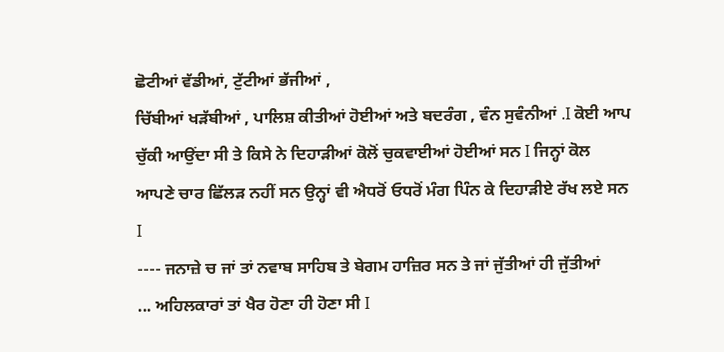ਛੋਟੀਆਂ ਵੱਡੀਆਂ, ਟੁੱਟੀਆਂ ਭੱਜੀਆਂ ,
ਚਿੱਬੀਆਂ ਖੜੱਬੀਆਂ , ਪਾਲਿਸ਼ ਕੀਤੀਆਂ ਹੋਈਆਂ ਅਤੇ ਬਦਰੰਗ , ਵੰਨ ਸੁਵੰਨੀਆਂ .I ਕੋਈ ਆਪ
ਚੁੱਕੀ ਆਉਂਦਾ ਸੀ ਤੇ ਕਿਸੇ ਨੇ ਦਿਹਾੜੀਆਂ ਕੋਲੋਂ ਚੁਕਵਾਈਆਂ ਹੋਈਆਂ ਸਨ I ਜਿਨ੍ਹਾਂ ਕੋਲ
ਆਪਣੇ ਚਾਰ ਛਿੱਲੜ ਨਹੀਂ ਸਨ ਉਨ੍ਹਾਂ ਵੀ ਐਧਰੋਂ ਓਧਰੋਂ ਮੰਗ ਪਿੰਨ ਕੇ ਦਿਹਾੜੀਏ ਰੱਖ ਲਏ ਸਨ
I
---- ਜਨਾਜ਼ੇ ਚ ਜਾਂ ਤਾਂ ਨਵਾਬ ਸਾਹਿਬ ਤੇ ਬੇਗਮ ਹਾਜ਼ਿਰ ਸਨ ਤੇ ਜਾਂ ਜੁੱਤੀਆਂ ਹੀ ਜੁੱਤੀਆਂ
... ਅਹਿਲਕਾਰਾਂ ਤਾਂ ਖੈਰ ਹੋਣਾ ਹੀ ਹੋਣਾ ਸੀ I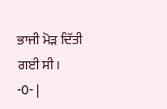ਭਾਜੀ ਮੋੜ ਦਿੱਤੀ ਗਈ ਸੀ।
-0- |